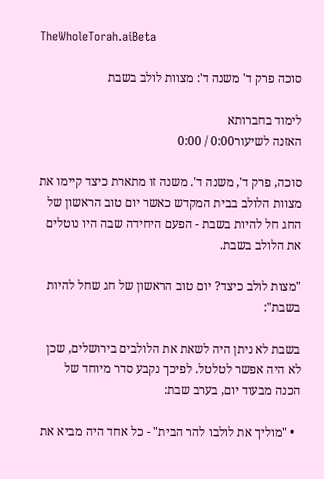TheWholeTorah.aiBeta

סוכה פרק ד' משנה ד': מצוות לולב בשבת

לימוד בחברותא
האזנה לשיעור0:00 / 0:00

סוכה, פרק ד', משנה ד'. משנה זו מתארת כיצד קיימו את מצוות הלולב בבית המקדש כאשר יום טוב הראשון של החג חל להיות בשבת - הפעם היחידה שבה היו נוטלים את הלולב בשבת.

"מצות לולב כיצד? יום טוב הראשון של חג שחל להיות בשבת":

בשבת לא ניתן היה לשאת את הלולבים בירושלים, שכן לא היה אפשר לטלטל. לפיכך נקבע סדר מיוחד של הכנה מבעוד יום, בערב שבת:

  • "מוליך את לולבו להר הבית" - כל אחד היה מביא את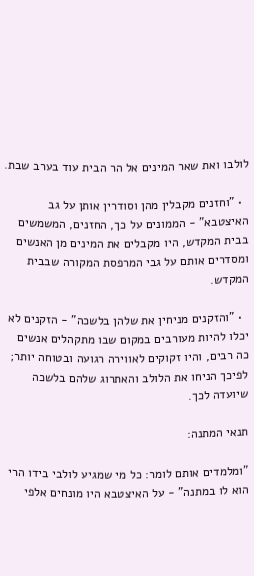לולבו ואת שאר המינים אל הר הבית עוד בערב שבת.

  • "וחזנים מקבלין מהן וסודרין אותן על גב האיצטבא" - הממונים על כך, החזנים, המשמשים בבית המקדש, היו מקבלים את המינים מן האנשים ומסדרים אותם על גבי המרפסת המקורה שבבית המקדש.

  • "והזקנים מניחין את שלהן בלשכה" - הזקנים לא יכלו להיות מעורבים במקום שבו מתקהלים אנשים כה רבים, והיו זקוקים לאווירה רגועה ובטוחה יותר; לפיכך הניחו את הלולב והאתרוג שלהם בלשכה שיועדה לכך.

תנאי המתנה:

"ומלמדים אותם לומר: כל מי שמגיע לולבי בידו הרי הוא לו במתנה" - על האיצטבא היו מונחים אלפי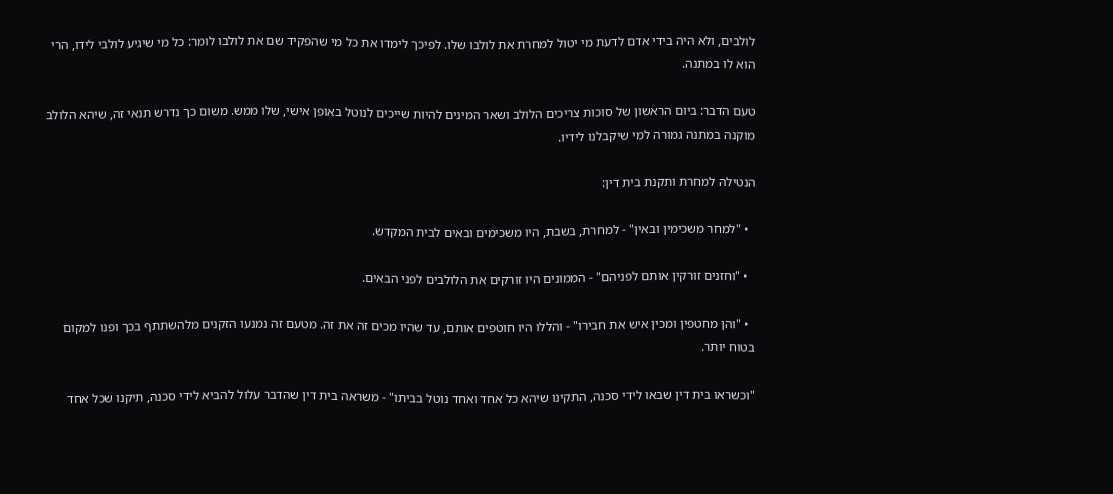לולבים, ולא היה בידי אדם לדעת מי יטול למחרת את לולבו שלו. לפיכך לימדו את כל מי שהפקיד שם את לולבו לומר: כל מי שיגיע לולבי לידו, הרי הוא לו במתנה.

טעם הדבר: ביום הראשון של סוכות צריכים הלולב ושאר המינים להיות שייכים לנוטל באופן אישי, שלו ממש. משום כך נדרש תנאי זה, שיהא הלולב מוקנה במתנה גמורה למי שיקבלנו לידיו.

הנטילה למחרת ותקנת בית דין:

  • "למחר משכימין ובאין" - למחרת, בשבת, היו משכימים ובאים לבית המקדש.

  • "וחזנים זורקין אותם לפניהם" - הממונים היו זורקים את הלולבים לפני הבאים.

  • "והן מחטפין ומכין איש את חבירו" - והללו היו חוטפים אותם, עד שהיו מכים זה את זה. מטעם זה נמנעו הזקנים מלהשתתף בכך ופנו למקום בטוח יותר.

"וכשראו בית דין שבאו לידי סכנה, התקינו שיהא כל אחד ואחד נוטל בביתו" - משראה בית דין שהדבר עלול להביא לידי סכנה, תיקנו שכל אחד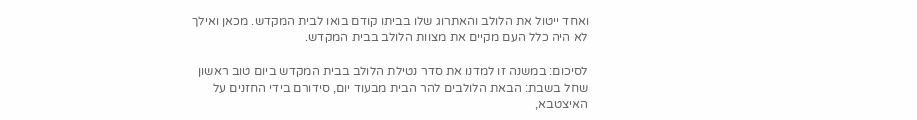ואחד ייטול את הלולב והאתרוג שלו בביתו קודם בואו לבית המקדש. מכאן ואילך לא היה כלל העם מקיים את מצוות הלולב בבית המקדש.

לסיכום: במשנה זו למדנו את סדר נטילת הלולב בבית המקדש ביום טוב ראשון שחל בשבת: הבאת הלולבים להר הבית מבעוד יום, סידורם בידי החזנים על האיצטבא,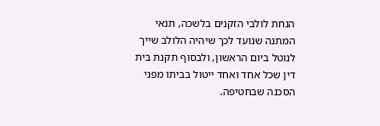הנחת לולבי הזקנים בלשכה, תנאי המתנה שנועד לכך שיהיה הלולב שייך לנוטל ביום הראשון, ולבסוף תקנת בית דין שכל אחד ואחד ייטול בביתו מפני הסכנה שבחטיפה.